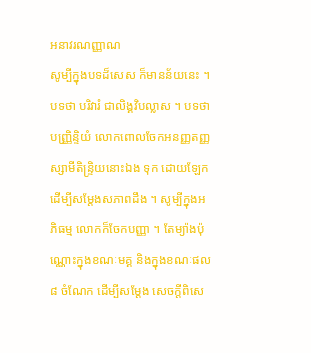អនាវរណញ្ញាណ
សូម្បីក្នុងបទដ៏សេស ក៏មានន័យនេះ ។ បទថា បរិវារំ ជាលិង្គវិបល្លាស ។ បទថា បញ្ញ្រិន្ទិយំ លោកពោលចែកអនញ្ញតញ្ញស្សាមីតិន្ទ្រិយនោះឯង ទុក ដោយឡែកដើម្បីសម្តែងសភាពដឹង ។ សូម្បីក្នុងអភិធម្ម លោកក៏ចែកបញ្ញា ។ តែម្យ៉ាងប៉ុណ្ណោះក្នុងខណៈមគ្គ និងក្នុងខណៈផល ៨ ចំណែក ដើម្បីសម្តែង សេចក្តីពិសេ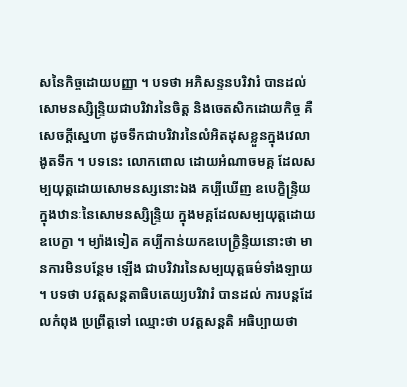សនៃកិច្ចដោយបញ្ញា ។ បទថា អភិសន្ទនបរិវារំ បានដល់ សោមនស្សិន្ទ្រិយជាបរិវារនៃចិត្ត និងចេតសិកដោយកិច្ច គឺសេចក្តីស្នេហា ដូចទឹកជាបរិវារនៃលំអិតដុសខ្លួនក្នុងវេលាងូតទឹក ។ បទនេះ លោកពោល ដោយអំណាចមគ្គ ដែលសម្បយុត្តដោយសោមនស្សនោះឯង គប្បីឃើញ ឧបេក្ខិន្ទ្រិយក្នុងឋានៈនៃសោមនស្សិន្ទ្រិយ ក្នុងមគ្គដែលសម្បយុត្តដោយ ឧបេក្ខា ។ ម្យ៉ាងទៀត គប្បីកាន់យកឧបេក្ខ្រិន្ទិយនោះថា មានការមិនបន្ថែម ឡើង ជាបរិវារនៃសម្បយុត្តធម៌ទាំងឡាយ ។ បទថា បវត្តសន្តតាធិបតេយ្យបរិវារំ បានដល់ ការបន្តដែលកំពុង ប្រព្រឹត្តទៅ ឈ្មោះថា បវត្តសន្តតិ អធិប្បាយថា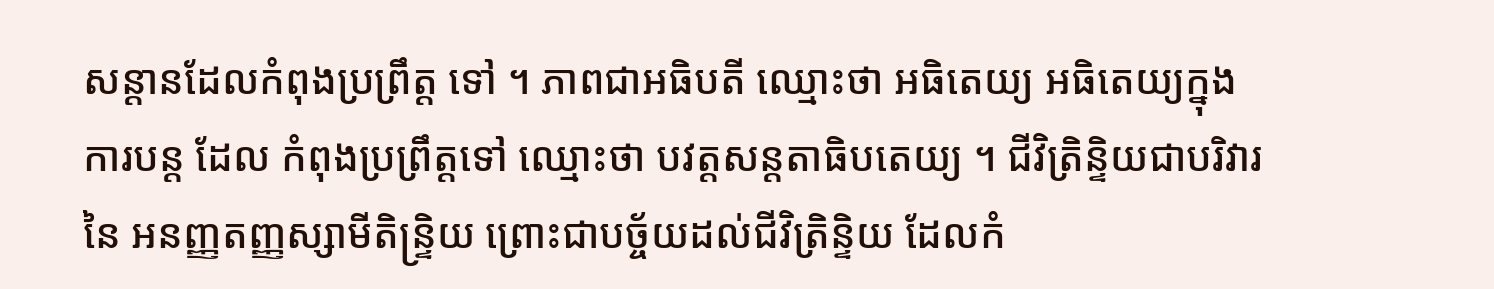សន្តានដែលកំពុងប្រព្រឹត្ត ទៅ ។ ភាពជាអធិបតី ឈ្មោះថា អធិតេយ្យ អធិតេយ្យក្នុងការបន្ត ដែល កំពុងប្រព្រឹត្តទៅ ឈ្មោះថា បវត្តសន្តតាធិបតេយ្យ ។ ជីវិត្រិន្ទិយជាបរិវារនៃ អនញ្ញតញ្ញស្សាមីតិន្ទ្រិយ ព្រោះជាបច្ច័យដល់ជីវិត្រិន្ទិយ ដែលកំ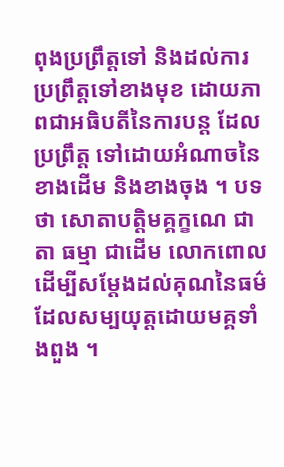ពុងប្រព្រឹត្តទៅ និងដល់ការប្រព្រឹត្តទៅខាងមុខ ដោយភាពជាអធិបតីនៃការបន្ត ដែលប្រព្រឹត្ត ទៅដោយអំណាចនៃខាងដើម និងខាងចុង ។ បទថា សោតាបត្តិមគ្គក្ខណេ ជាតា ធម្មា ជាដើម លោកពោលដើម្បីសម្តែងដល់គុណនៃធម៌ដែលសម្បយុត្តដោយមគ្គទាំងពួង ។